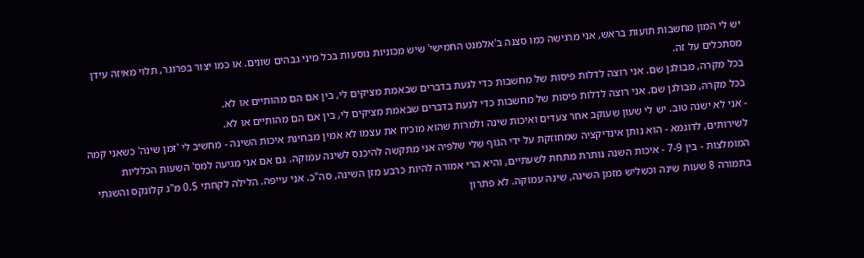יש לי המון מחשבות תועות בראש, אני מרגישה כמו סצנה ב'אלמנט החמישי' שיש מכוניות נוסעות בכל מיני גבהים שונים. או כמו יצור בפרוגר, תלוי מאיזה עידן מסתכלים על זה.
בכל מקרה, מבולגן שם. אני רוצה לדלות פיסות של מחשבות כדי לגעת בדברים שבאמת מציקים לי, בין אם הם מהותיים או לא.
בכל מקרה, מבולגן שם. אני רוצה לדלות פיסות של מחשבות כדי לגעת בדברים שבאמת מציקים לי, בין אם הם מהותיים או לא.
- אני לא ישנה טוב. יש לי שעון שעוקב אחר צעדים ואיכות שינה ולמרות שהוא מוכיח את עצמו לא אמין מבחינת איכות השינה - מחשיב לי 'זמן שינה' כשאני קמה לשירותים, לדוגמא - הוא נותן אינדיקציה שמחוזקת על ידי הגוף שלי שלפיה אני מתקשה להיכנס לשינה עמוקה. גם אם אני מגיעה למס' השעות הכלליות המומלצות - בין 7-9 - איכות השנה נותרת מתחת לשעתיים, והיא הרי אמורה להיות כרבע מזן השינה, סה"כ. אני עייפה. הלילה לקחתי 0.5 מ"ג קלונקס והשגתי בתמורה 8 שעות שינה וכשליש מזמן השינה, שינה עמוקה. לא פתרון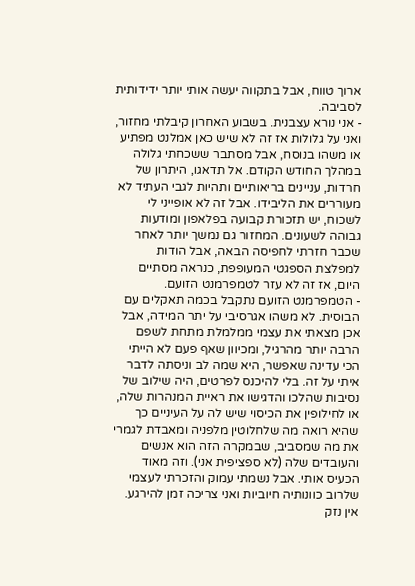ארוך טווח, אבל בתקווה יעשה אותי יותר ידידותית לסביבה.
- אני נורא עצבנית. בשבוע האחרון קיבלתי מחזור, ואני על גלולות אז זה לא שיש כאן אמלנט מפתיע או משהו בנוסח, אבל מסתבר ששכחתי גלולה במהלך החודש הקודם. אל תדאגו, היתרון של חרדות, עניינים בריאותיים ותהיות לגבי העתיד לא מעוררים את הליבידו. אבל זה לא אופייני לי לשכוח, יש תזכורת קבועה בפלאפון ומודעות גבוהה לשעונים. המחזור גם נמשך יותר לאחר שכבר חזרתי לחפיסה הבאה, אבל הודות למפלצת הספגטי המעופפת, כנראה מסתיים היום, אז זה לא עזר לטמפרמנט הזועם.
- הטמפרמנט הזועם נתקבל בכמה תאקלים עם הבוסית. לא משהו אגרסיבי על יתר המידה, אבל אכן מצאתי את עצמי ממלמלת מתחת לשפם הרבה יותר מהרגיל, ומכיוון שאף פעם לא הייתי הכי עדינה שאפשר, היא שמה לב וניסתה לדבר איתי על זה. בלי להיכנס לפרטים, היה שילוב של נסיבות שהלכו והדגישו את ראיית המנהרות שלה, או לחילופין את הכיסוי שיש לה על העיניים כך שהיא רואה מה שלחלוטין מלפניה ומאבדת לגמרי את מה שמסביב, שבמקרה הזה הוא אנשים והעובדים שלה (לא ספציפית אני). וזה מאוד הכעיס אותי. אבל נשמתי עמוק והזכרתי לעצמי שלרוב כוונותיה חיוביות ואני צריכה זמן להירגע. אין נזק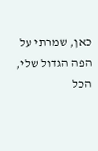כאן, שמרתי על הפה הגדול שלי, הכל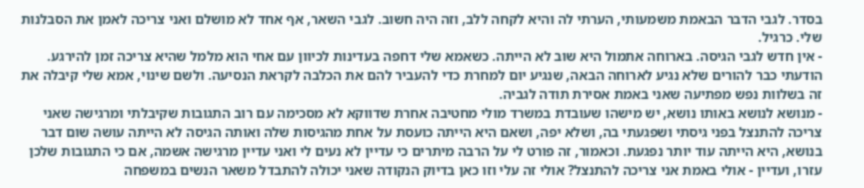בסדר. לגבי הדבר הבאמת משמעותי, הערתי לה והיא לקחה ללב, וזה היה חשוב. לגבי השאר, אף אחד לא מושלם ואני צריכה לאמן את הסבלנות שלי. כרגיל.
- אין חדש לגבי הגיסה. בארוחה אתמול היא שוב לא הייתה. כשאמא שלי דחפה בעדינות לכיוון עם אחי הוא מלמל שהיא צריכה זמן להירגע. הודעתי כבר להורים שלא נגיע לארוחה הבאה, שנגיע יום למחרת כדי להעביר להם את הכלבה לקראת הנסיעה. ולשם שינוי, אמא שלי קיבלה את זה בשלוות נפש מפתיעה שאני באמת אסירת תודה לגביה.
- מנושא לנושא באותו נושא, יש מישהו שעובדת במשרד מולי מחטיבה אחרת שדווקא לא מסכימה עם רוב התגובות שקיבלתי ומרגישה שאני צריכה להתנצל בפני גיסתי ושפגעתי בה, ושלא יפה, ושאם היא הייתה כועסת על אחת מהגיסות שלה ואותה הגיסה לא הייתה עושה שום דבר בנושא, היא הייתה עוד יותר נפגעת. וכאמור, זה פורט לי על הרבה מיתרים כי עדיין לא נעים לי ואני עדיין מרגישה אשמה, אם כי התגובות שלכן עזרו, ועדיין - אולי באמת אני צריכה להתנצל? אולי זה עלי וזו כאן בדיוק הנקודה שאני יכולה להתבדל משאר הנשים במשפחה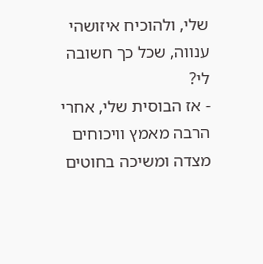שלי, ולהוכיח איזושהי ענווה, שכל כך חשובה לי?
- אז הבוסית שלי, אחרי הרבה מאמץ וויכוחים מצדה ומשיכה בחוטים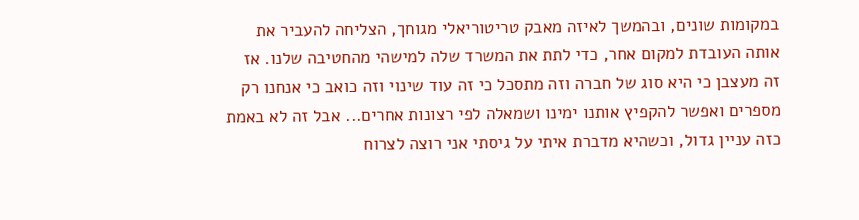במקומות שונים, ובהמשך לאיזה מאבק טריטוריאלי מגוחך, הצליחה להעביר את אותה העובדת למקום אחר, כדי לתת את המשרד שלה למישהי מהחטיבה שלנו. אז זה מעצבן כי היא סוג של חברה וזה מתסכל כי זה עוד שינוי וזה כואב כי אנחנו רק מספרים ואפשר להקפיץ אותנו ימינו ושמאלה לפי רצונות אחרים... אבל זה לא באמת כזה עניין גדול, וכשהיא מדברת איתי על גיסתי אני רוצה לצרוח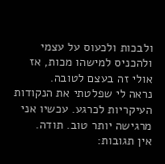ולבכות ולכעוס על עצמי ולהכניס למישהו מכות, אז אולי זה בעצם לטובה.
נראה לי שפלטתי את הנקודות העיקריות לכרגע. עכשיו אני מרגישה יותר טוב. תודה.
אין תגובות: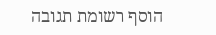הוסף רשומת תגובה